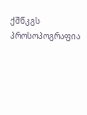ქშწკგს პროსოპოგრაფია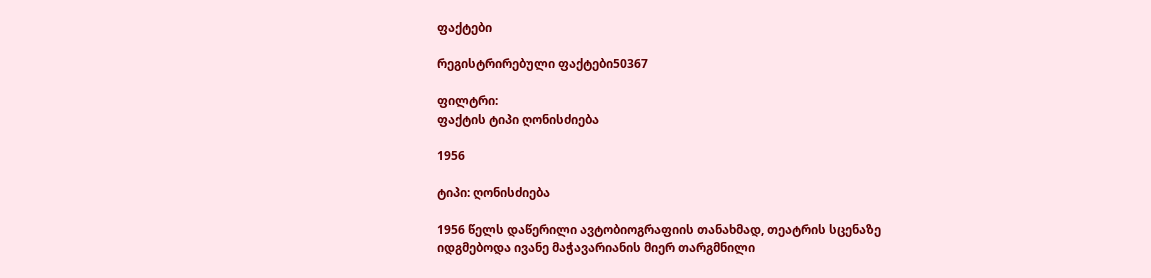ფაქტები

რეგისტრირებული ფაქტები50367

ფილტრი:
ფაქტის ტიპი ღონისძიება

1956

ტიპი: ღონისძიება

1956 წელს დაწერილი ავტობიოგრაფიის თანახმად, თეატრის სცენაზე იდგმებოდა ივანე მაჭავარიანის მიერ თარგმნილი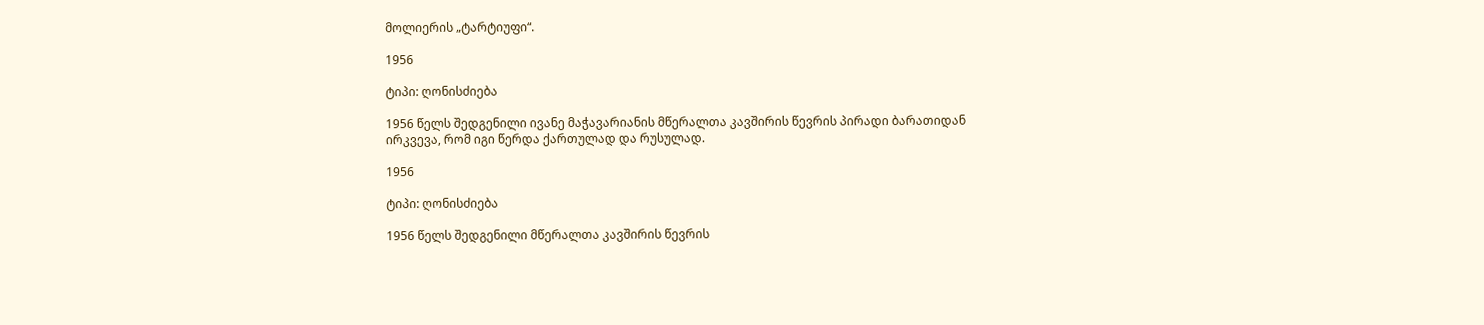მოლიერის „ტარტიუფი“.

1956

ტიპი: ღონისძიება

1956 წელს შედგენილი ივანე მაჭავარიანის მწერალთა კავშირის წევრის პირადი ბარათიდან ირკვევა, რომ იგი წერდა ქართულად და რუსულად.

1956

ტიპი: ღონისძიება

1956 წელს შედგენილი მწერალთა კავშირის წევრის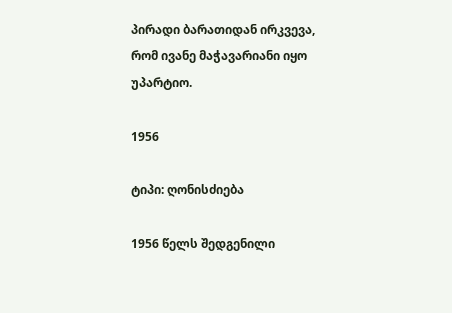პირადი ბარათიდან ირკვევა, რომ ივანე მაჭავარიანი იყო უპარტიო.

1956

ტიპი: ღონისძიება

1956 წელს შედგენილი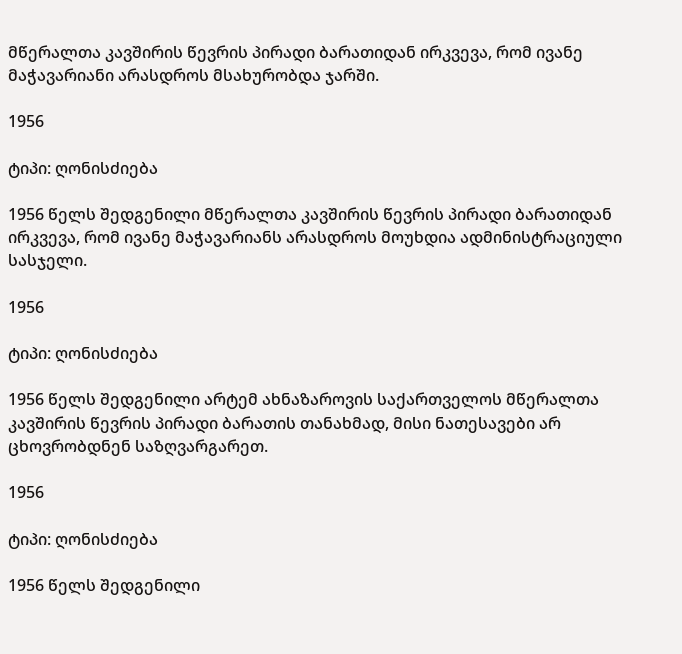მწერალთა კავშირის წევრის პირადი ბარათიდან ირკვევა, რომ ივანე მაჭავარიანი არასდროს მსახურობდა ჯარში.

1956

ტიპი: ღონისძიება

1956 წელს შედგენილი მწერალთა კავშირის წევრის პირადი ბარათიდან ირკვევა, რომ ივანე მაჭავარიანს არასდროს მოუხდია ადმინისტრაციული სასჯელი.

1956

ტიპი: ღონისძიება

1956 წელს შედგენილი არტემ ახნაზაროვის საქართველოს მწერალთა კავშირის წევრის პირადი ბარათის თანახმად, მისი ნათესავები არ ცხოვრობდნენ საზღვარგარეთ.

1956

ტიპი: ღონისძიება

1956 წელს შედგენილი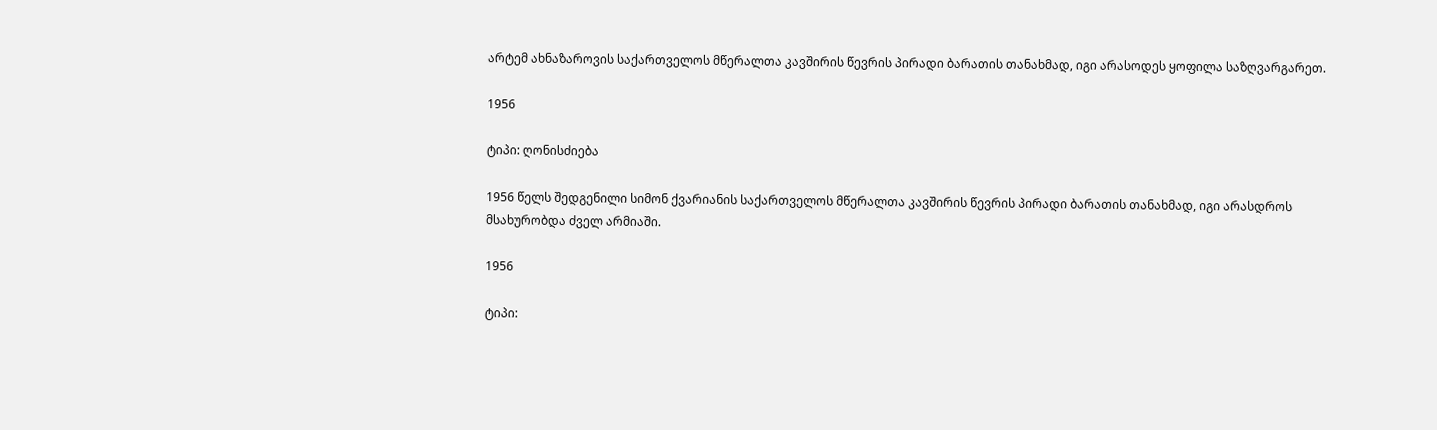არტემ ახნაზაროვის საქართველოს მწერალთა კავშირის წევრის პირადი ბარათის თანახმად, იგი არასოდეს ყოფილა საზღვარგარეთ.

1956

ტიპი: ღონისძიება

1956 წელს შედგენილი სიმონ ქვარიანის საქართველოს მწერალთა კავშირის წევრის პირადი ბარათის თანახმად, იგი არასდროს მსახურობდა ძველ არმიაში.

1956

ტიპი: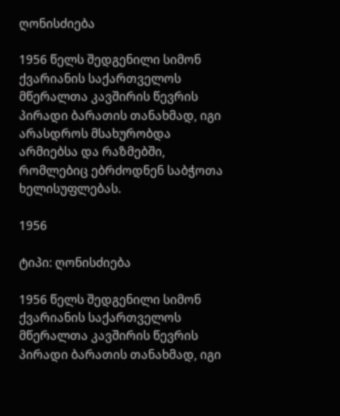ღონისძიება

1956 წელს შედგენილი სიმონ ქვარიანის საქართველოს მწერალთა კავშირის წევრის პირადი ბარათის თანახმად, იგი არასდროს მსახურობდა არმიებსა და რაზმებში, რომლებიც ებრძოდნენ საბჭოთა ხელისუფლებას.

1956

ტიპი: ღონისძიება

1956 წელს შედგენილი სიმონ ქვარიანის საქართველოს მწერალთა კავშირის წევრის პირადი ბარათის თანახმად, იგი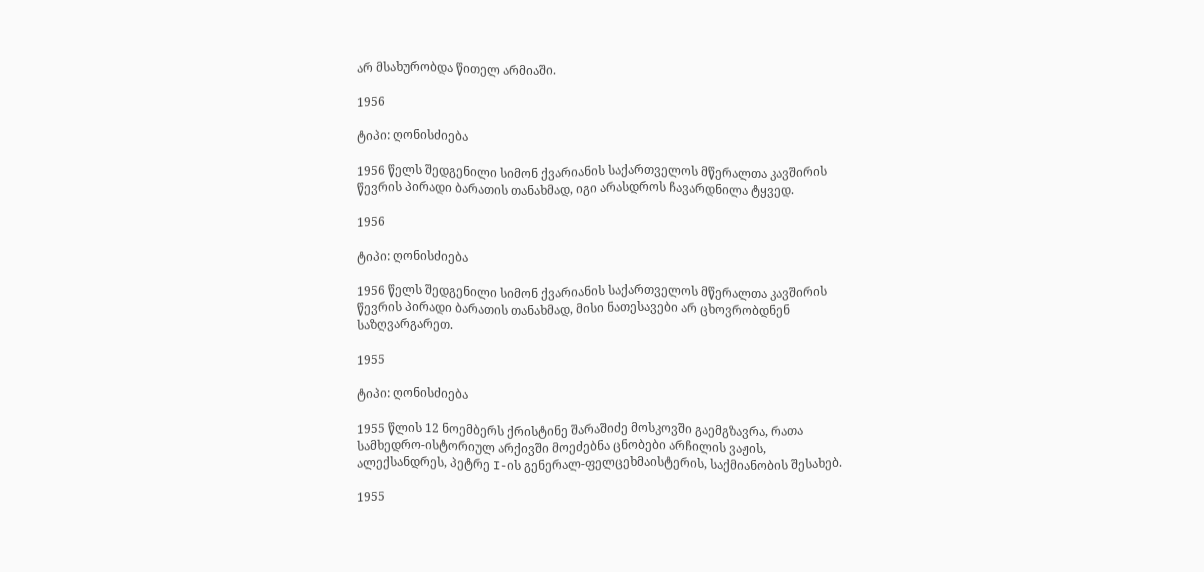არ მსახურობდა წითელ არმიაში.

1956

ტიპი: ღონისძიება

1956 წელს შედგენილი სიმონ ქვარიანის საქართველოს მწერალთა კავშირის წევრის პირადი ბარათის თანახმად, იგი არასდროს ჩავარდნილა ტყვედ.

1956

ტიპი: ღონისძიება

1956 წელს შედგენილი სიმონ ქვარიანის საქართველოს მწერალთა კავშირის წევრის პირადი ბარათის თანახმად, მისი ნათესავები არ ცხოვრობდნენ საზღვარგარეთ.

1955

ტიპი: ღონისძიება

1955 წლის 12 ნოემბერს ქრისტინე შარაშიძე მოსკოვში გაემგზავრა, რათა სამხედრო-ისტორიულ არქივში მოეძებნა ცნობები არჩილის ვაჟის, ალექსანდრეს, პეტრე I-ის გენერალ-ფელცეხმაისტერის, საქმიანობის შესახებ.

1955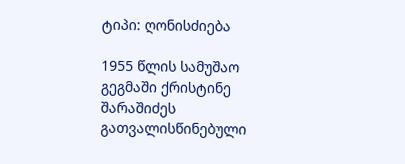ტიპი: ღონისძიება

1955 წლის სამუშაო გეგმაში ქრისტინე შარაშიძეს გათვალისწინებული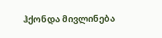ჰქონდა მივლინება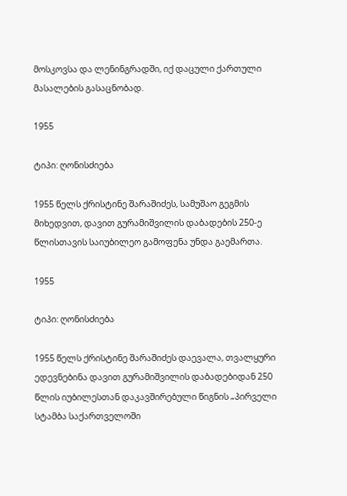მოსკოვსა და ლენინგრადში, იქ დაცული ქართული მასალების გასაცნობად.

1955

ტიპი: ღონისძიება

1955 წელს ქრისტინე შარაშიძეს, სამუშაო გეგმის მიხედვით, დავით გურამიშვილის დაბადების 250-ე წლისთავის საიუბილეო გამოფენა უნდა გაემართა.

1955

ტიპი: ღონისძიება

1955 წელს ქრისტინე შარაშიძეს დაევალა, თვალყური ედევნებინა დავით გურამიშვილის დაბადებიდან 250 წლის იუბილესთან დაკავშირებული წიგნის „პირველი სტამბა საქართველოში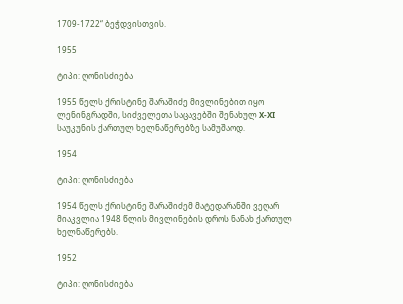1709-1722“ ბეჭდვისთვის.

1955

ტიპი: ღონისძიება

1955 წელს ქრისტინე შარაშიძე მივლინებით იყო ლენინგრადში, სიძველეთა საცავებში შენახულ X-XI საუკუნის ქართულ ხელნაწერებზე სამუშაოდ.

1954

ტიპი: ღონისძიება

1954 წელს ქრისტინე შარაშიძემ მატედარანში ვეღარ მიაკვლია 1948 წლის მივლინების დროს ნანახ ქართულ ხელნაწერებს.

1952

ტიპი: ღონისძიება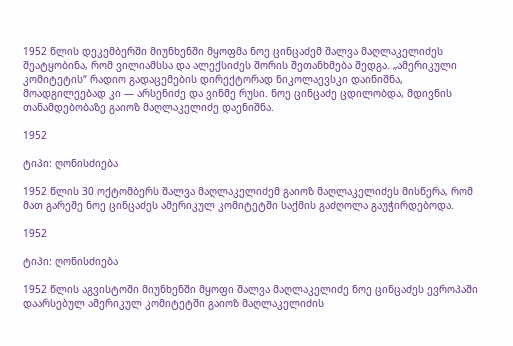1952 წლის დეკემბერში მიუნხენში მყოფმა ნოე ცინცაძემ შალვა მაღლაკელიძეს შეატყობინა, რომ ვილიამსსა და ალექსიძეს შორის შეთანხმება შედგა. „ამერიკული კომიტეტის“ რადიო გადაცემების დირექტორად ნიკოლაევსკი დაინიშნა, მოადგილეებად კი — არსენიძე და ვინმე რუსი. ნოე ცინცაძე ცდილობდა, მდივნის თანამდებობაზე გაიოზ მაღლაკელიძე დაენიშნა.

1952

ტიპი: ღონისძიება

1952 წლის 30 ოქტომბერს შალვა მაღლაკელიძემ გაიოზ მაღლაკელიძეს მისწერა, რომ მათ გარეშე ნოე ცინცაძეს ამერიკულ კომიტეტში საქმის გაძღოლა გაუჭირდებოდა.

1952

ტიპი: ღონისძიება

1952 წლის აგვისტოში მიუნხენში მყოფი შალვა მაღლაკელიძე ნოე ცინცაძეს ევროპაში დაარსებულ ამერიკულ კომიტეტში გაიოზ მაღლაკელიძის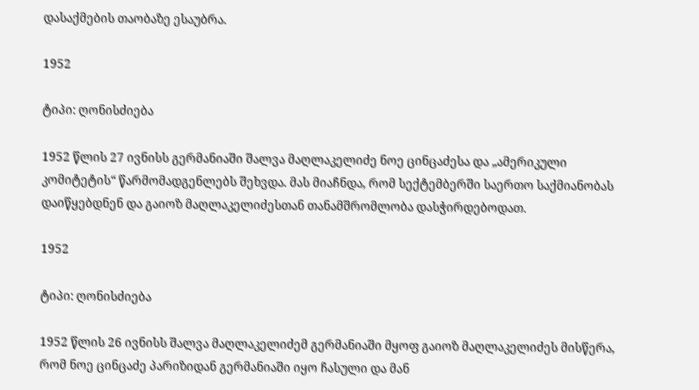დასაქმების თაობაზე ესაუბრა.

1952

ტიპი: ღონისძიება

1952 წლის 27 ივნისს გერმანიაში შალვა მაღლაკელიძე ნოე ცინცაძესა და „ამერიკული კომიტეტის“ წარმომადგენლებს შეხვდა. მას მიაჩნდა, რომ სექტემბერში საერთო საქმიანობას დაიწყებდნენ და გაიოზ მაღლაკელიძესთან თანამშრომლობა დასჭირდებოდათ.

1952

ტიპი: ღონისძიება

1952 წლის 26 ივნისს შალვა მაღლაკელიძემ გერმანიაში მყოფ გაიოზ მაღლაკელიძეს მისწერა, რომ ნოე ცინცაძე პარიზიდან გერმანიაში იყო ჩასული და მან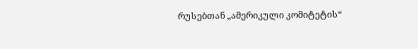რუსებთან „ამერიკული კომიტეტის“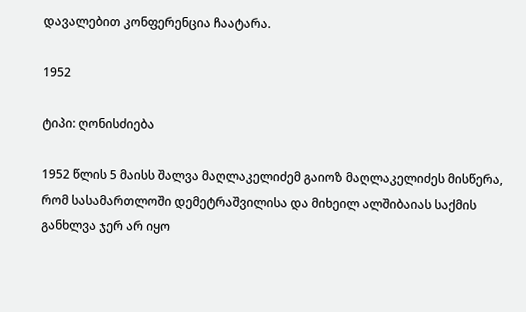დავალებით კონფერენცია ჩაატარა.

1952

ტიპი: ღონისძიება

1952 წლის 5 მაისს შალვა მაღლაკელიძემ გაიოზ მაღლაკელიძეს მისწერა, რომ სასამართლოში დემეტრაშვილისა და მიხეილ ალშიბაიას საქმის განხლვა ჯერ არ იყო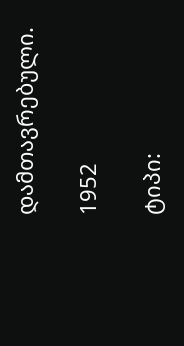დამთავრებული.

1952

ტიპი: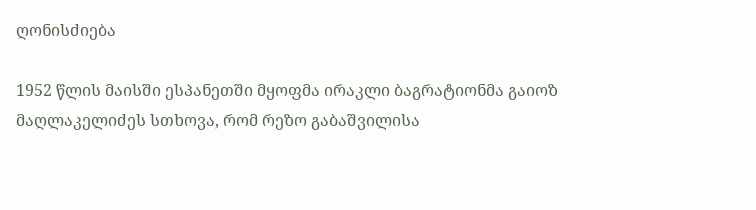ღონისძიება

1952 წლის მაისში ესპანეთში მყოფმა ირაკლი ბაგრატიონმა გაიოზ მაღლაკელიძეს სთხოვა, რომ რეზო გაბაშვილისა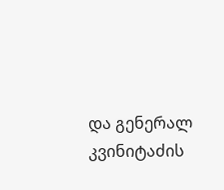და გენერალ კვინიტაძის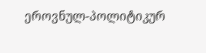ეროვნულ-პოლიტიკურ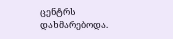ცენტრს დახმარებოდა.